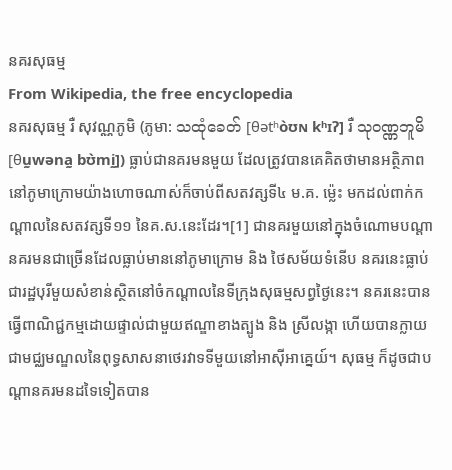នគរសុធម្ម
From Wikipedia, the free encyclopedia
នគរសុធម្ម រឺ សុវណ្ណភូមិ (ភូមា: သထုံခေတ် [θətʰòʊɴ kʰɪʔ] រឺ သုဝဏ္ဏဘူမိ [θṵwəna̰ bʊ̀mḭ]) ធ្លាប់ជានគរមនមួយ ដែលត្រូវបានគេគិតថាមានអត្ថិភាពនៅភូមាក្រោមយ៉ាងហោចណាស់ក៏ចាប់ពីសតវត្សទី៤ ម.គ. ម៉្លេះ មកដល់ពាក់កណ្ដាលនៃសតវត្សទី១១ នៃគ.ស.នេះដែរ។[1] ជានគរមួយនៅក្នុងចំណោមបណ្ដានគរមនជាច្រើនដែលធ្លាប់មាននៅភូមាក្រោម និង ថៃសម័យទំនើប នគរនេះធ្លាប់ជារដ្ឋបុរីមួយសំខាន់ស្ថិតនៅចំកណ្ដាលនៃទីក្រុងសុធម្មសព្វថ្ងៃនេះ។ នគរនេះបានធ្វើពាណិជ្ជកម្មដោយផ្ទាល់ជាមួយឥណ្ឌាខាងត្បូង និង ស្រីលង្កា ហើយបានក្លាយជាមជ្ឈមណ្ឌលនៃពុទ្ធសាសនាថេរវាទទីមួយនៅអាស៊ីអាគ្នេយ៍។ សុធម្ម ក៏ដូចជាបណ្ដានគរមនដទៃទៀតបាន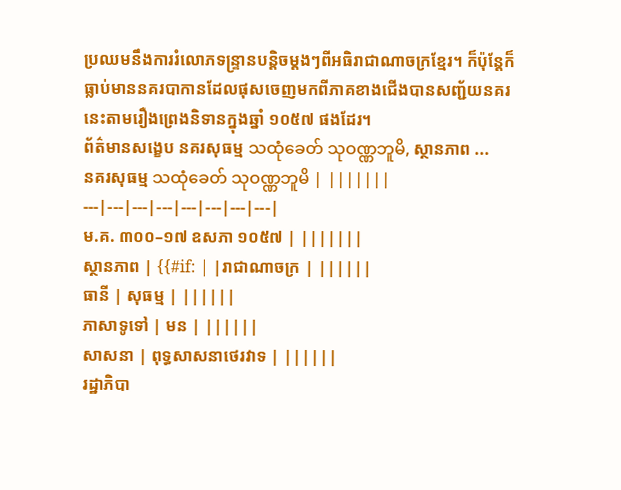ប្រឈមនឹងការរំលោភទន្ទ្រានបន្តិចម្ដងៗពីអធិរាជាណាចក្រខ្មែរ។ ក៏ប៉ុន្តែក៏ធ្លាប់មាននគរបាកានដែលផុសចេញមកពីភាគខាងជើងបានសញ្ជ័យនគរនេះតាមរឿងព្រេងនិទានក្នុងឆ្នាំ ១០៥៧ ផងដែរ។
ព័ត៌មានសង្ខេប នគរសុធម្ម သထုံခေတ် သုဝဏ္ဏဘူမိ, ស្ថានភាព ...
នគរសុធម្ម သထုံခေတ် သုဝဏ္ဏဘူမိ | |||||||
---|---|---|---|---|---|---|---|
ម.គ. ៣០០–១៧ ឧសភា ១០៥៧ | |||||||
ស្ថានភាព | {{#if: | |រាជាណាចក្រ | ||||||
ធានី | សុធម្ម | ||||||
ភាសាទូទៅ | មន | ||||||
សាសនា | ពុទ្ធសាសនាថេរវាទ | ||||||
រដ្ឋាភិបា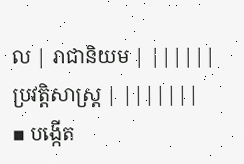ល | រាជានិយម | ||||||
ប្រវត្តិសាស្រ្ត | |||||||
▪ បង្កើត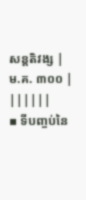សន្តតិវង្ស | ម.គ. ៣០០ | ||||||
▪ ទីបញ្ចប់នៃ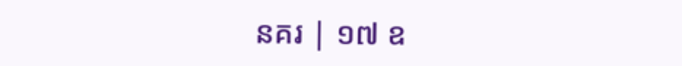នគរ | ១៧ ឧ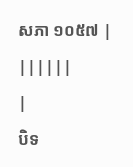សភា ១០៥៧ | ||||||
|
បិទ